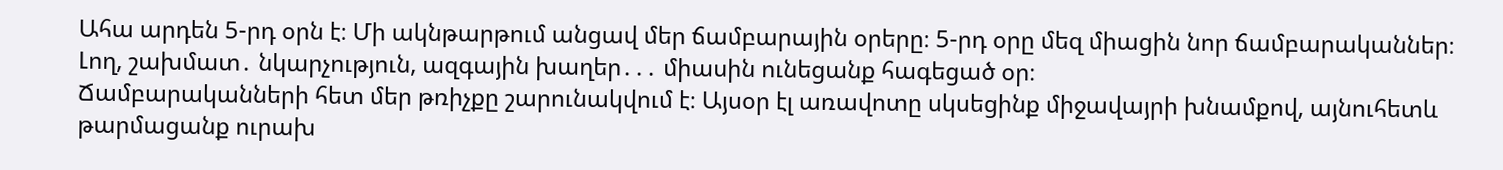Ահա արդեն 5-րդ օրն է։ Մի ակնթարթում անցավ մեր ճամբարային օրերը։ 5-րդ օրը մեզ միացին նոր ճամբարականներ։ Լող, շախմատ․ նկարչություն, ազգային խաղեր․․․ միասին ունեցանք հագեցած օր։
Ճամբարականների հետ մեր թռիչքը շարունակվում է։ Այսօր էլ առավոտը սկսեցինք միջավայրի խնամքով, այնուհետև թարմացանք ուրախ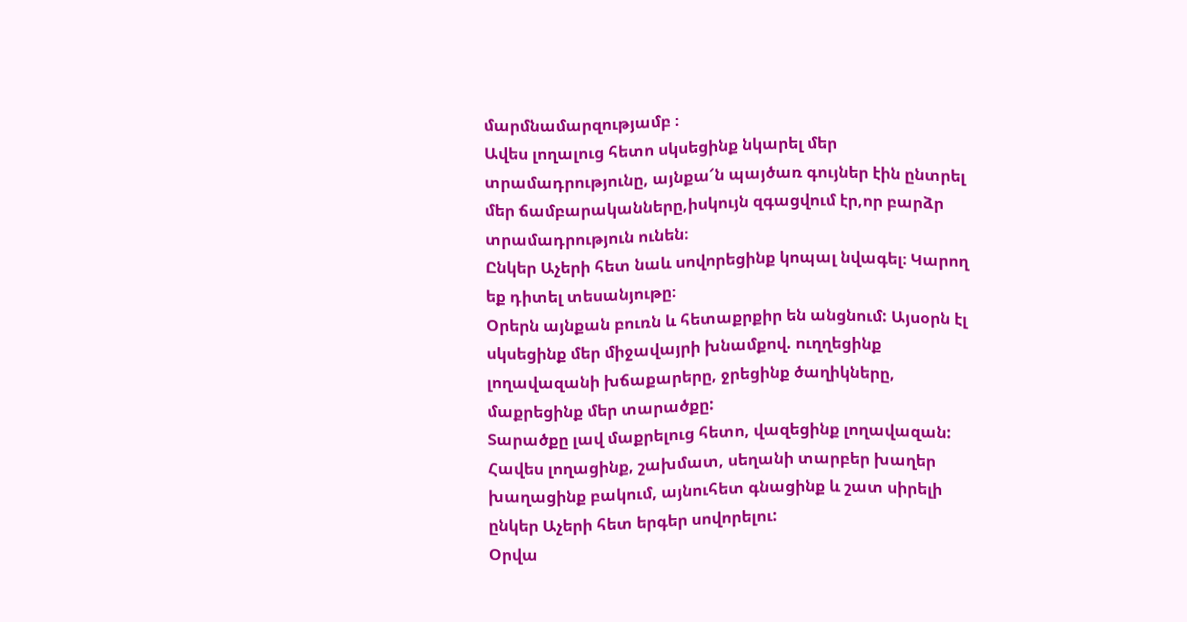մարմնամարզությամբ ։
Ավես լողալուց հետո սկսեցինք նկարել մեր տրամադրությունը, այնքա՜ն պայծառ գույներ էին ընտրել մեր ճամբարականները,իսկույն զգացվում էր,որ բարձր տրամադրություն ունեն։
Ընկեր Աչերի հետ նաև սովորեցինք կոպալ նվագել։ Կարող եք դիտել տեսանյութը։
Օրերն այնքան բուռն և հետաքրքիր են անցնում: Այսօրն էլ սկսեցինք մեր միջավայրի խնամքով. ուղղեցինք լողավազանի խճաքարերը, ջրեցինք ծաղիկները, մաքրեցինք մեր տարածքը:
Տարածքը լավ մաքրելուց հետո, վազեցինք լողավազան: Հավես լողացինք, շախմատ, սեղանի տարբեր խաղեր խաղացինք բակում, այնուհետ գնացինք և շատ սիրելի ընկեր Աչերի հետ երգեր սովորելու:
Օրվա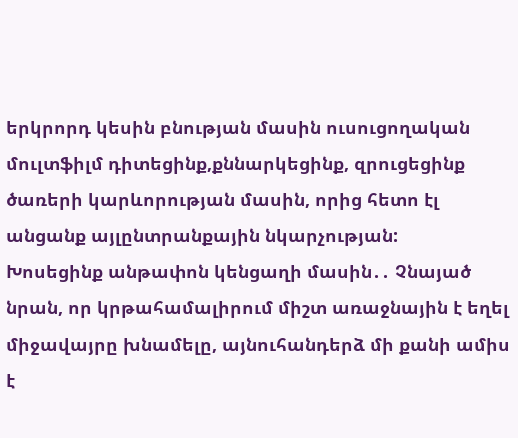երկրորդ կեսին բնության մասին ուսուցողական մուլտֆիլմ դիտեցինք,քննարկեցինք, զրուցեցինք ծառերի կարևորության մասին, որից հետո էլ անցանք այլընտրանքային նկարչության:
Խոսեցինք անթափոն կենցաղի մասին․․ Չնայած նրան, որ կրթահամալիրում միշտ առաջնային է եղել միջավայրը խնամելը, այնուհանդերձ մի քանի ամիս է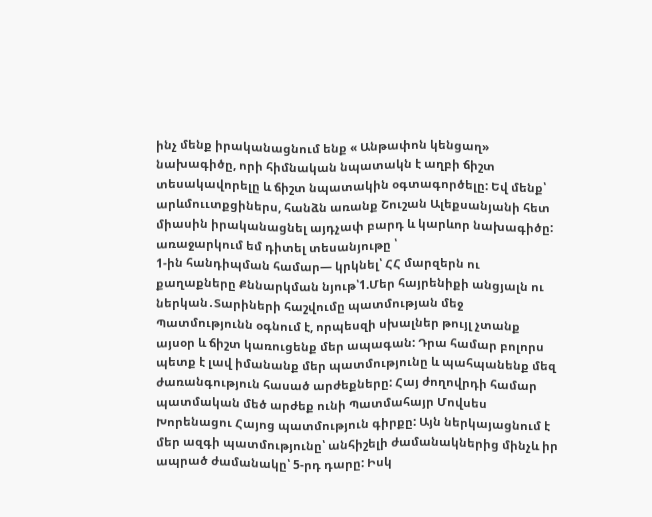ինչ մենք իրականացնում ենք « Անթափոն կենցաղ» նախագիծը, որի հիմնական նպատակն է աղբի ճիշտ տեսակավորելը և ճիշտ նպատակին օգտագործելը: Եվ մենք՝ արևմոււտքցիներս, հանձն առանք Շուշան Ալեքսանյանի հետ միասին իրականացնել այդչափ բարդ և կարևոր նախագիծը: առաջարկում եմ դիտել տեսանյութը ՝
1-ին հանդիպման համար— կրկնել՝ ՀՀ մարզերն ու քաղաքները Քննարկման նյութ՝1.Մեր հայրենիքի անցյալն ու ներկան․Տարիների հաշվումը պատմության մեջ
Պատմությունն օգնում է, որպեսզի սխալներ թույլ չտանք այսօր և ճիշտ կառուցենք մեր ապագան: Դրա համար բոլորս պետք է լավ իմանանք մեր պատմությունը և պահպանենք մեզ ժառանգություն հասած արժեքները: Հայ ժողովրդի համար պատմական մեծ արժեք ունի Պատմահայր Մովսես Խորենացու Հայոց պատմություն գիրքը: Այն ներկայացնում է մեր ազգի պատմությունը՝ անհիշելի ժամանակներից մինչև իր ապրած ժամանակը՝ 5-րդ դարը: Իսկ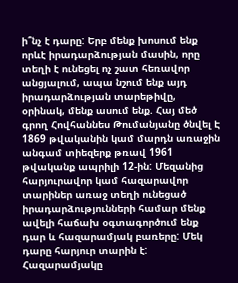ի՞նչ է դարը: Երբ մենք խոսում ենք որևէ իրադարձության մասին, որը տեղի է ունեցել ոչ շատ հեռավոր անցյալում, ապա նշում ենք այդ իրադարձության տարեթիվը, օրինակ, մենք ասում ենք. Հայ մեծ գրող Հովհաննես Թումանյանը ծնվել Է 1869 թվականին կամ մարդն առաջին անգամ տիեզերք թռավ 1961 թվականք ապրիլի 12-ին: Մեզանից հարյուրավոր կամ հազարավոր տարիներ առաջ տեղի ունեցած իրադարձությունների համար մենք ավելի հաճախ օգտագործում ենք դար և հազարամյակ բառերը: Մեկ դարը հարյուր տարին է: Հազարամյակը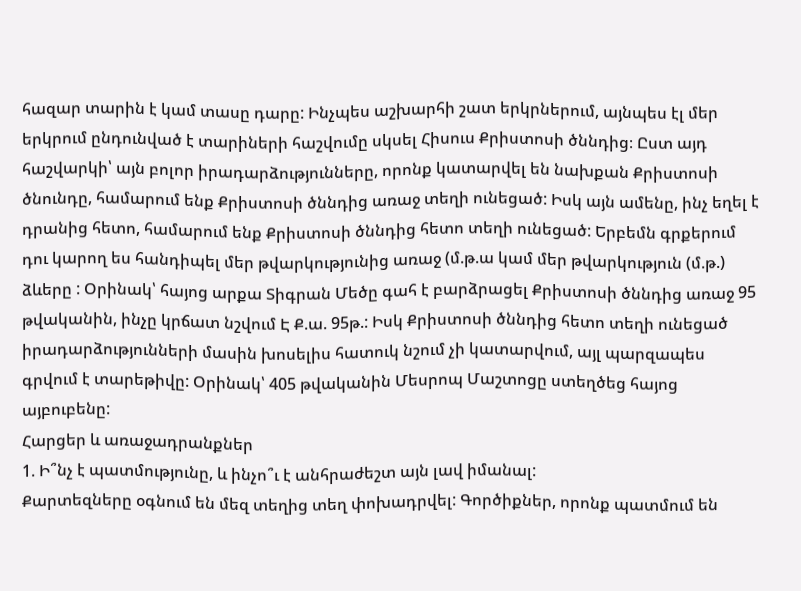հազար տարին է կամ տասը դարը: Ինչպես աշխարհի շատ երկրներում, այնպես էլ մեր երկրում ընդունված է տարիների հաշվումը սկսել Հիսուս Քրիստոսի ծննդից։ Ըստ այդ հաշվարկի՝ այն բոլոր իրադարձությունները, որոնք կատարվել են նախքան Քրիստոսի ծնունդը, համարում ենք Քրիստոսի ծննդից առաջ տեղի ունեցած: Իսկ այն ամենը, ինչ եղել է դրանից հետո, համարում ենք Քրիստոսի ծննդից հետո տեղի ունեցած: Երբեմն գրքերում դու կարող ես հանդիպել մեր թվարկությունից առաջ (մ.թ.ա կամ մեր թվարկություն (մ.թ.) ձևերը : Օրինակ՝ հայոց արքա Տիգրան Մեծը գահ է բարձրացել Քրիստոսի ծննդից առաջ 95 թվականին, ինչը կրճատ նշվում Է Ք.ա. 95թ.: Իսկ Քրիստոսի ծննդից հետո տեղի ունեցած իրադարձությունների մասին խոսելիս հատուկ նշում չի կատարվում, այլ պարզապես գրվում է տարեթիվը: Օրինակ՝ 405 թվականին Մեսրոպ Մաշտոցը ստեղծեց հայոց այբուբենը:
Հարցեր և առաջադրանքներ
1. Ի՞նչ է պատմությունը, և ինչո՞ւ է անհրաժեշտ այն լավ իմանալ:
Քարտեզները օգնում են մեզ տեղից տեղ փոխադրվել: Գործիքներ, որոնք պատմում են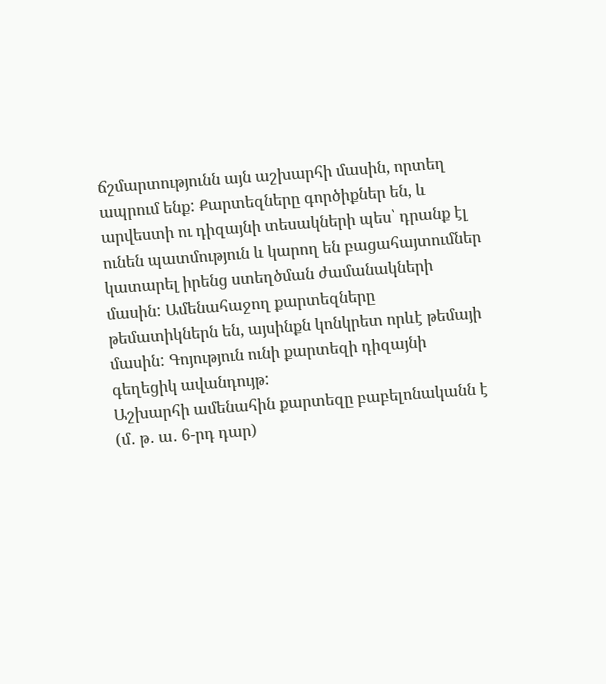ճշմարտությունն այն աշխարհի մասին, որտեղ ապրում ենք: Քարտեզները գործիքներ են, և արվեստի ու դիզայնի տեսակների պես՝ դրանք էլ ունեն պատմություն և կարող են բացահայտումներ կատարել իրենց ստեղծման ժամանակների մասին: Ամենահաջող քարտեզները թեմատիկներն են, այսինքն կոնկրետ որևէ թեմայի մասին: Գոյություն ունի քարտեզի դիզայնի գեղեցիկ ավանդույթ:
Աշխարհի ամենահին քարտեզը բաբելոնականն է (մ․ թ․ ա․ 6-րդ դար)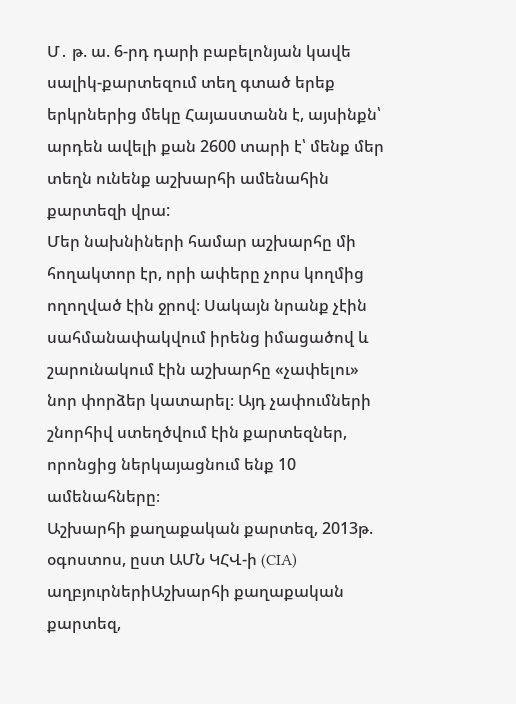Մ․ թ. ա. 6-րդ դարի բաբելոնյան կավե սալիկ-քարտեզում տեղ գտած երեք երկրներից մեկը Հայաստանն է, այսինքն՝ արդեն ավելի քան 2600 տարի է՝ մենք մեր տեղն ունենք աշխարհի ամենահին քարտեզի վրա:
Մեր նախնիների համար աշխարհը մի հողակտոր էր, որի ափերը չորս կողմից ողողված էին ջրով։ Սակայն նրանք չէին սահմանափակվում իրենց իմացածով և շարունակում էին աշխարհը «չափելու» նոր փորձեր կատարել։ Այդ չափումների շնորհիվ ստեղծվում էին քարտեզներ, որոնցից ներկայացնում ենք 10 ամենահները։
Աշխարհի քաղաքական քարտեզ, 2013թ. օգոստոս, ըստ ԱՄՆ ԿՀՎ-ի (CIA) աղբյուրներիԱշխարհի քաղաքական քարտեզ,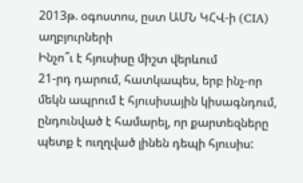2013թ. օգոստոս, ըստ ԱՄՆ ԿՀՎ-ի (CIA) աղբյուրների
Ինչո՞ւ է հյուսիսը միշտ վերևում
21-րդ դարում, հատկապես, երբ ինչ-որ մեկն ապրում է հյուսիսային կիսագնդում, ընդունված է համարել, որ քարտեզները պետք է ուղղված լինեն դեպի հյուսիս: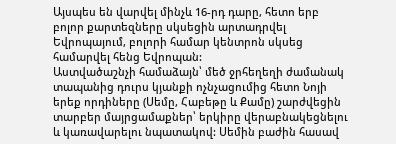Այսպես են վարվել մինչև 16-րդ դարը, հետո երբ բոլոր քարտեզները սկսեցին արտադրվել Եվրոպայում, բոլորի համար կենտրոն սկսեց համարվել հենց Եվրոպան:
Աստվածաշնչի համաձայն՝ մեծ ջրհեղեղի ժամանակ տապանից դուրս կյանքի ոչնչացումից հետո Նոյի երեք որդիները (Սեմը, Հաբեթը և Քամը) շարժվեցին տարբեր մայրցամաքներ՝ երկիրը վերաբնակեցնելու և կառավարելու նպատակով: Սեմին բաժին հասավ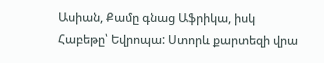Ասիան, Քամը գնաց Աֆրիկա, իսկ Հաբեթը՝ Եվրոպա: Ստորև քարտեզի վրա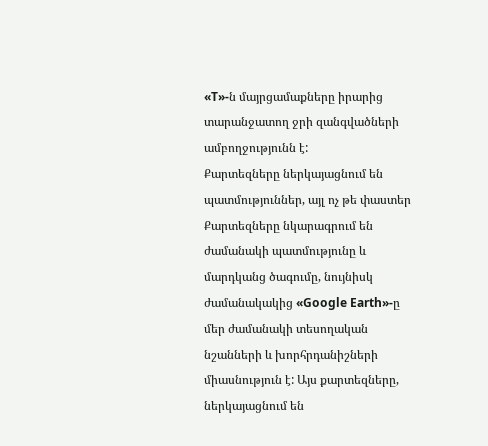«T»-ն մայրցամաքները իրարից տարանջատող ջրի զանգվածների ամբողջությունն է:
Քարտեզները ներկայացնում են պատմություններ, այլ ոչ թե փաստեր
Քարտեզները նկարագրում են ժամանակի պատմությունը և մարդկանց ծագումը, նույնիսկ ժամանակակից «Google Earth»-ը մեր ժամանակի տեսողական նշանների և խորհրդանիշների միասնություն է: Այս քարտեզները, ներկայացնում են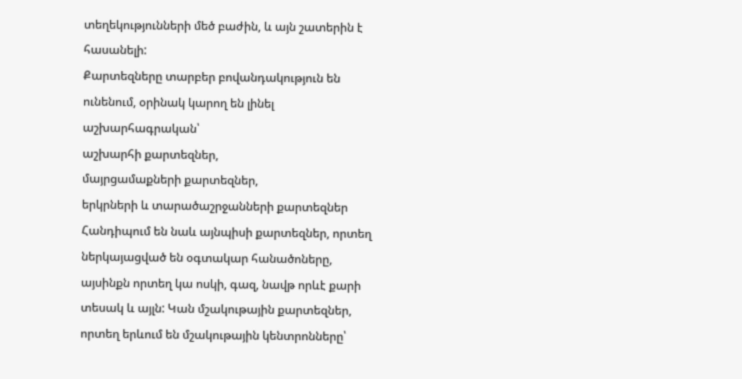տեղեկությունների մեծ բաժին, և այն շատերին է հասանելի:
Քարտեզները տարբեր բովանդակություն են ունենում, օրինակ կարող են լինել աշխարհագրական՝
աշխարհի քարտեզներ,
մայրցամաքների քարտեզներ,
երկրների և տարածաշրջանների քարտեզներ
Հանդիպում են նաև այնպիսի քարտեզներ, որտեղ ներկայացված են օգտակար հանածոները, այսինքն որտեղ կա ոսկի, գազ, նավթ որևէ քարի տեսակ և այլն: Կան մշակութային քարտեզներ, որտեղ երևում են մշակութային կենտրոնները՝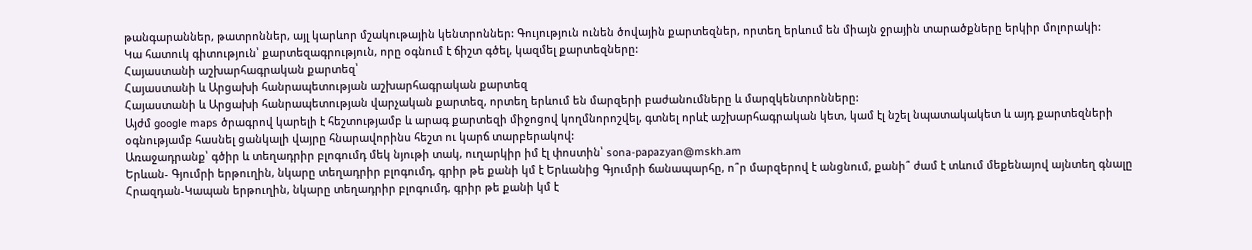թանգարաններ, թատրոններ, այլ կարևոր մշակութային կենտրոններ: Գույություն ունեն ծովային քարտեզներ, որտեղ երևում են միայն ջրային տարածքները երկիր մոլորակի:
Կա հատուկ գիտություն՝ քարտեզագրություն, որը օգնում է ճիշտ գծել, կազմել քարտեզները:
Հայաստանի աշխարհագրական քարտեզ՝
Հայաստանի և Արցախի հանրապետության աշխարհագրական քարտեզ
Հայաստանի և Արցախի հանրապետության վարչական քարտեզ, որտեղ երևում են մարզերի բաժանումները և մարզկենտրոնները:
Այժմ google maps ծրագրով կարելի է հեշտությամբ և արագ քարտեզի միջոցով կողմնորոշվել, գտնել որևէ աշխարհագրական կետ, կամ էլ նշել նպատակակետ և այդ քարտեզների օգնությամբ հասնել ցանկալի վայրը հնարավորինս հեշտ ու կարճ տարբերակով:
Առաջադրանք՝ գծիր և տեղադրիր բլոգումդ մեկ նյութի տակ, ուղարկիր իմ էլ փոստին՝ sona-papazyan@mskh.am
Երևան- Գյումրի երթուղին, նկարը տեղադրիր բլոգումդ, գրիր թե քանի կմ է Երևանից Գյումրի ճանապարհը, ո՞ր մարզերով է անցնում, քանի՞ ժամ է տևում մեքենայով այնտեղ գնալը
Հրազդան-Կապան երթուղին, նկարը տեղադրիր բլոգումդ, գրիր թե քանի կմ է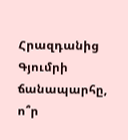Հրազդանից Գյումրի ճանապարհը, ո՞ր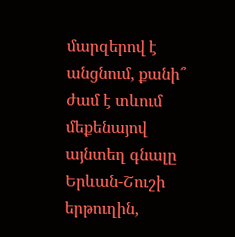մարզերով է անցնում, քանի՞ ժամ է տևում մեքենայով այնտեղ գնալը
Երևան-Շուշի երթուղին,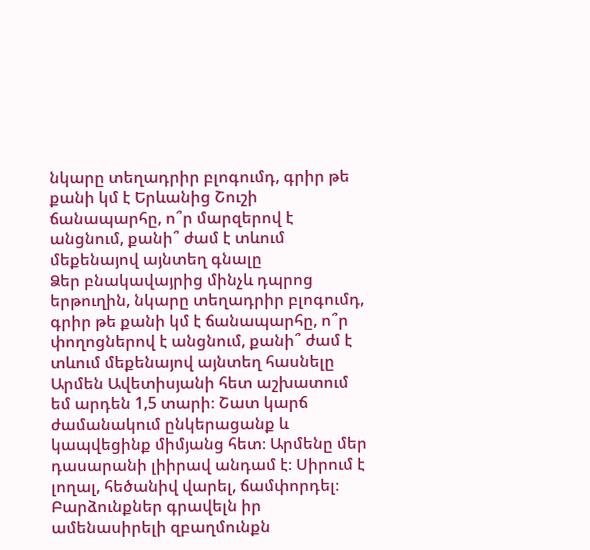նկարը տեղադրիր բլոգումդ, գրիր թե քանի կմ է Երևանից Շուշի ճանապարհը, ո՞ր մարզերով է անցնում, քանի՞ ժամ է տևում մեքենայով այնտեղ գնալը
Ձեր բնակավայրից մինչև դպրոց երթուղին, նկարը տեղադրիր բլոգումդ, գրիր թե քանի կմ է ճանապարհը, ո՞ր փողոցներով է անցնում, քանի՞ ժամ է տևում մեքենայով այնտեղ հասնելը
Արմեն Ավետիսյանի հետ աշխատում եմ արդեն 1,5 տարի։ Շատ կարճ ժամանակում ընկերացանք և կապվեցինք միմյանց հետ։ Արմենը մեր դասարանի լիիրավ անդամ է։ Սիրում է լողալ, հեծանիվ վարել, ճամփորդել։ Բարձունքներ գրավելն իր ամենասիրելի զբաղմունքն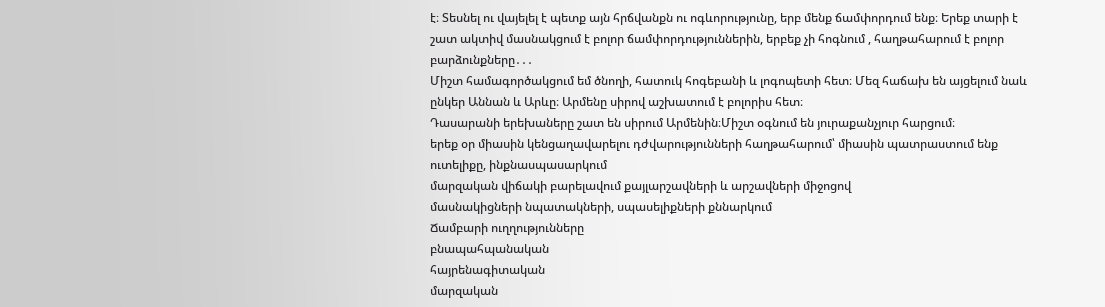է։ Տեսնել ու վայելել է պետք այն հրճվանքն ու ոգևորությունը, երբ մենք ճամփորդում ենք։ Երեք տարի է շատ ակտիվ մասնակցում է բոլոր ճամփորդություններին, երբեք չի հոգնում , հաղթահարում է բոլոր բարձունքները․․․
Միշտ համագործակցում եմ ծնողի, հատուկ հոգեբանի և լոգոպետի հետ։ Մեզ հաճախ են այցելում նաև ընկեր Աննան և Արևը։ Արմենը սիրով աշխատում է բոլորիս հետ։
Դասարանի երեխաները շատ են սիրում Արմենին։Միշտ օգնում են յուրաքանչյուր հարցում։
երեք օր միասին կենցաղավարելու դժվարությունների հաղթահարում՝ միասին պատրաստում ենք ուտելիքը, ինքնասպասարկում
մարզական վիճակի բարելավում քայլարշավների և արշավների միջոցով
մասնակիցների նպատակների, սպասելիքների քննարկում
Ճամբարի ուղղությունները
բնապահպանական
հայրենագիտական
մարզական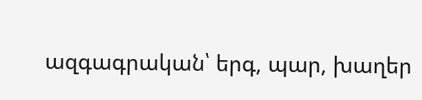ազգագրական՝ երգ, պար, խաղեր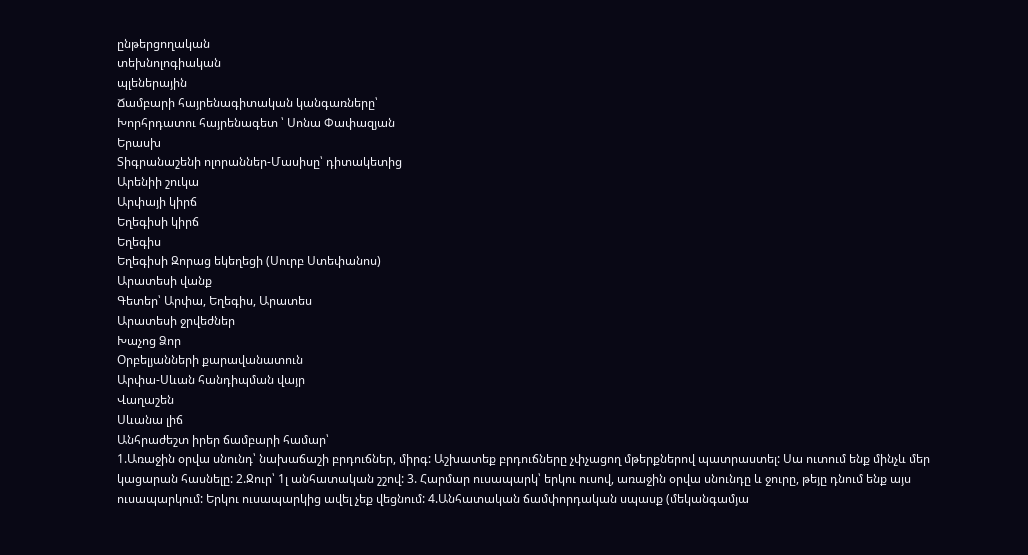ընթերցողական
տեխնոլոգիական
պլեներային
Ճամբարի հայրենագիտական կանգառները՝
Խորհրդատու հայրենագետ ՝ Սոնա Փափազյան
Երասխ
Տիգրանաշենի ոլորաններ-Մասիսը՝ դիտակետից
Արենիի շուկա
Արփայի կիրճ
Եղեգիսի կիրճ
Եղեգիս
Եղեգիսի Զորաց եկեղեցի (Սուրբ Ստեփանոս)
Արատեսի վանք
Գետեր՝ Արփա, Եղեգիս, Արատես
Արատեսի ջրվեժներ
Խաչոց Ձոր
Օրբելյանների քարավանատուն
Արփա-Սևան հանդիպման վայր
Վաղաշեն
Սևանա լիճ
Անհրաժեշտ իրեր ճամբարի համար՝
1.Առաջին օրվա սնունդ՝ նախաճաշի բրդուճներ, միրգ: Աշխատեք բրդուճները չփչացող մթերքներով պատրաստել: Սա ուտում ենք մինչև մեր կացարան հասնելը: 2.Ջուր՝ 1լ անհատական շշով: 3. Հարմար ուսապարկ՝ երկու ուսով, առաջին օրվա սնունդը և ջուրը, թեյը դնում ենք այս ուսապարկում: Երկու ուսապարկից ավել չեք վեցնում: 4.Անհատական ճամփորդական սպասք (մեկանգամյա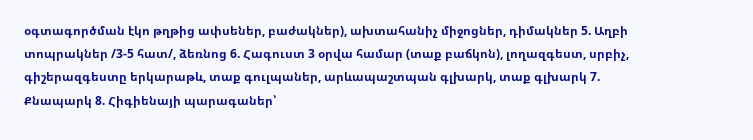օգտագործման էկո թղթից ափսեներ, բաժակներ), ախտահանիչ միջոցներ, դիմակներ 5. Աղբի տոպրակներ /3-5 հատ/, ձեռնոց 6. Հագուստ 3 օրվա համար (տաք բաճկոն), լողազգեստ, սրբիչ, գիշերազգեստը երկարաթև, տաք գուլպաներ, արևապաշտպան գլխարկ, տաք գլխարկ 7. Քնապարկ 8. Հիգիենայի պարագաներ՝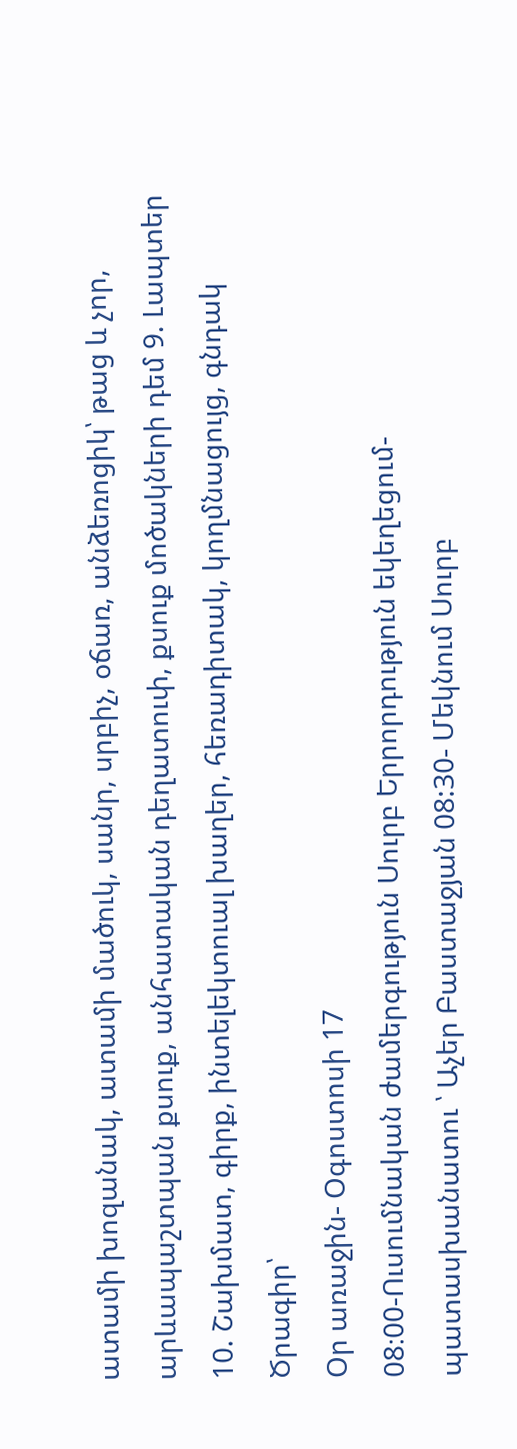ատամի խոզանակ, ատամի մածուկ, սանր, սրբիչ, օճառ, անձեռոցիկ՝ թաց և չոր, արևապաշտպան քսուք, անհատական դեղատուփ, քսուք մոծակների դեմ 9. Լապտեր 10. Շախմատ, գիրք, ինտելեկտուալ խաղեր, հեռադիտակ, կողմնացույց, գնդակ
Ծրագիր՝
Օր առաջին- Օգոստոսի 17
08։00-Ուսումնական ժամերգություն Սուրբ Երրորդություն եկեղեցում- պատասխանատու ՝ Աչեր Բաստաջյան 08:30- Մեկնում Սուրբ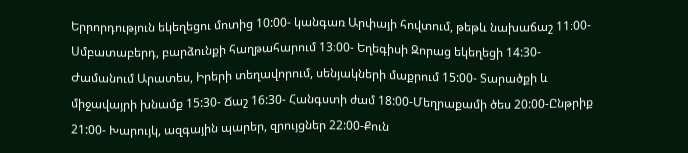Երրորդություն եկեղեցու մոտից 10:00- կանգառ Արփայի հովտում, թեթև նախաճաշ 11։00-Սմբատաբերդ, բարձունքի հաղթահարում 13։00- Եղեգիսի Զորաց եկեղեցի 14:30-Ժամանում Արատես, Իրերի տեղավորում, սենյակների մաքրում 15:00- Տարածքի և միջավայրի խնամք 15:30- Ճաշ 16:30- Հանգստի ժամ 18:00-Մեղրաքամի ծես 20:00-Ընթրիք 21:00- Խարույկ, ազգային պարեր, զրույցներ 22:00-Քուն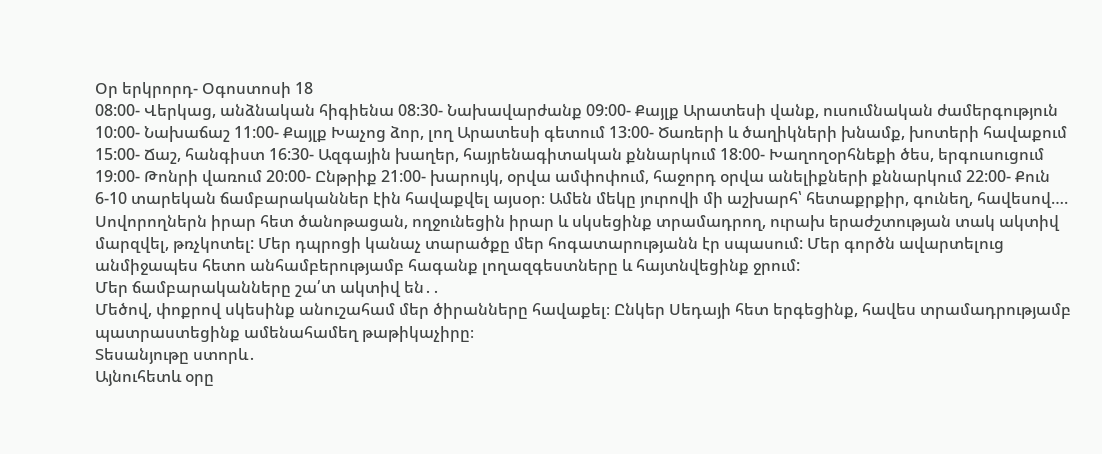Օր երկրորդ- Օգոստոսի 18
08:00- Վերկաց, անձնական հիգիենա 08:30- Նախավարժանք 09:00- Քայլք Արատեսի վանք, ուսումնական ժամերգություն 10:00- Նախաճաշ 11:00- Քայլք Խաչոց ձոր, լող Արատեսի գետում 13:00- Ծառերի և ծաղիկների խնամք, խոտերի հավաքում 15:00- Ճաշ, հանգիստ 16:30- Ազգային խաղեր, հայրենագիտական քննարկում 18:00- Խաղողօրհնեքի ծես, երգուսուցում 19:00- Թոնրի վառում 20:00- Ընթրիք 21:00- խարույկ, օրվա ամփոփում, հաջորդ օրվա անելիքների քննարկում 22:00- Քուն
6-10 տարեկան ճամբարականներ էին հավաքվել այսօր։ Ամեն մեկը յուրովի մի աշխարհ՝ հետաքրքիր, գունեղ, հավեսով….
Սովորողներն իրար հետ ծանոթացան, ողջունեցին իրար և սկսեցինք տրամադրող, ուրախ երաժշտության տակ ակտիվ մարզվել, թռչկոտել: Մեր դպրոցի կանաչ տարածքը մեր հոգատարությանն էր սպասում: Մեր գործն ավարտելուց անմիջապես հետո անհամբերությամբ հագանք լողազգեստները և հայտնվեցինք ջրում:
Մեր ճամբարականները շա՛տ ակտիվ են․․
Մեծով, փոքրով սկեսինք անուշահամ մեր ծիրանները հավաքել։ Ընկեր Սեդայի հետ երգեցինք, հավես տրամադրությամբ պատրաստեցինք ամենահամեղ թաթիկաչիրը։
Տեսանյութը ստորև․
Այնուհետև օրը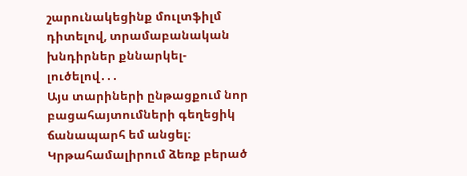շարունակեցինք մուլտֆիլմ դիտելով, տրամաբանական խնդիրներ քննարկել-լուծելով․․․
Այս տարիների ընթացքում նոր բացահայտումների գեղեցիկ ճանապարհ եմ անցել։ Կրթահամալիրում ձեռք բերած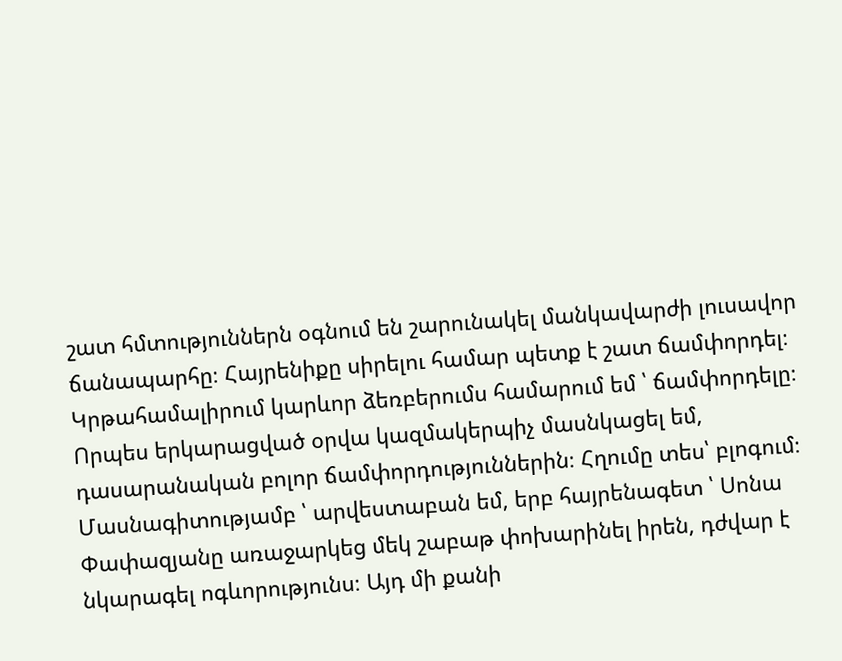շատ հմտություններն օգնում են շարունակել մանկավարժի լուսավոր ճանապարհը։ Հայրենիքը սիրելու համար պետք է շատ ճամփորդել։ Կրթահամալիրում կարևոր ձեռբերումս համարում եմ ՝ ճամփորդելը։ Որպես երկարացված օրվա կազմակերպիչ մասնկացել եմ, դասարանական բոլոր ճամփորդություններին։ Հղումը տես՝ բլոգում։
Մասնագիտությամբ ՝ արվեստաբան եմ, երբ հայրենագետ ՝ Սոնա Փափազյանը առաջարկեց մեկ շաբաթ փոխարինել իրեն, դժվար է նկարագել ոգևորությունս։ Այդ մի քանի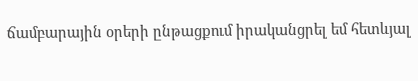ճամբարային օրերի ընթացքում իրականցրել եմ հետևյալ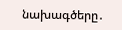նախագծերը․